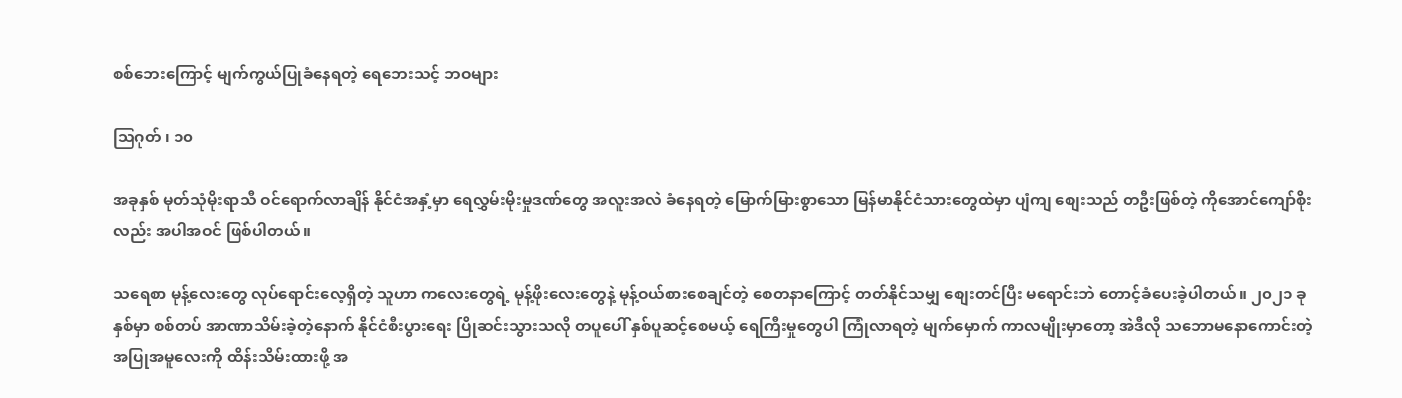စစ်ဘေးကြောင့် မျက်ကွယ်ပြုခံနေရတဲ့ ရေဘေးသင့် ဘဝများ

ဩဂုတ် ၊ ၁၀

အခုနှစ် မုတ်သုံမိုးရာသီ ဝင်ရောက်လာချိန် နိုင်ငံအနှံ့မှာ ရေလွှမ်းမိုးမှုဒဏ်တွေ အလူးအလဲ ခံနေရတဲ့ မြောက်မြားစွာသော မြန်မာနိုင်ငံသားတွေထဲမှာ ပျံကျ စျေးသည် တဦးဖြစ်တဲ့ ကိုအောင်ကျော်စိုးလည်း အပါအဝင် ဖြစ်ပါတယ်။

သရေစာ မုန့်လေးတွေ လုပ်ရောင်းလေ့ရှိတဲ့ သူဟာ ကလေးတွေရဲ့ မုန့်ဖိုးလေးတွေနဲ့ မုန့်ဝယ်စားစေချင်တဲ့ စေတနာကြောင့် တတ်နိုင်သမျှ စျေးတင်ပြီး မရောင်းဘဲ တောင့်ခံပေးခဲ့ပါတယ်။ ၂၀၂၁ ခုနှစ်မှာ စစ်တပ် အာဏာသိမ်းခဲ့တဲ့နောက် နိုင်ငံစီးပွားရေး ပြိုဆင်းသွားသလို တပူပေါ် နှစ်ပူဆင့်စေမယ့် ရေကြီးမှုတွေပါ ကြုံလာရတဲ့ မျက်မှောက် ကာလမျိုးမှာတော့ အဲဒီလို သဘောမနောကောင်းတဲ့ အပြုအမူလေးကို ထိန်းသိမ်းထားဖို့ အ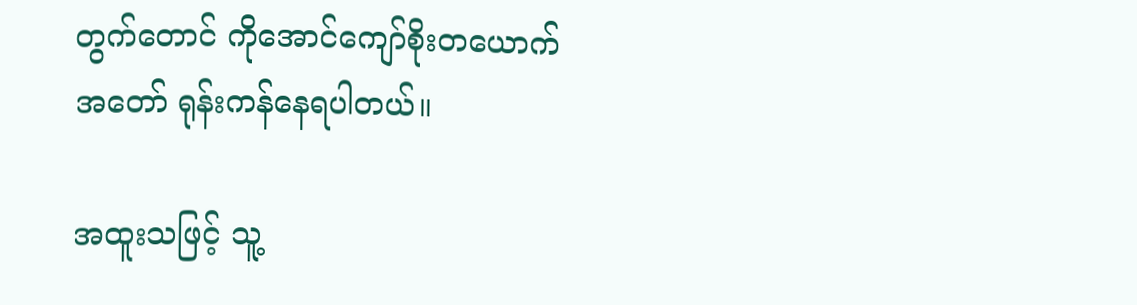တွက်တောင် ကိုအောင်ကျော်စိုးတယောက် အတော် ရုန်းကန်နေရပါတယ်။

အထူးသဖြင့် သူ့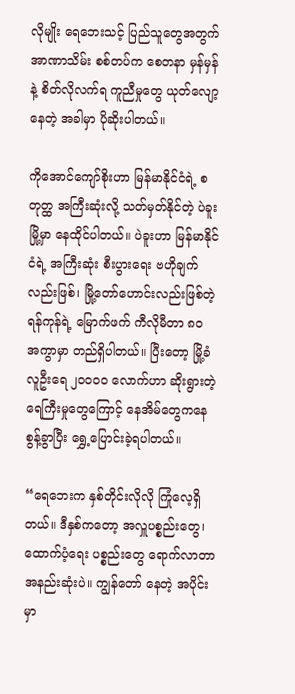လိုမျိုး ရေဘေးသင့် ပြည်သူတွေအတွက် အာဏာသိမ်း စစ်တပ်က စေတနာ မှန်မှန်နဲ့ စိတ်လိုလက်ရ ကူညီမှုတွေ ယုတ်လျော့နေတဲ့ အခါမှာ ပိုဆိုးပါတယ်။

ကိုအောင်ကျော်စိုးဟာ မြန်မာနိုင်ငံရဲ့ စတုတ္ထ အကြီးဆုံးလို့ သတ်မှတ်နိုင်တဲ့ ပဲခူးမြို့မှာ နေထိုင်ပါတယ်။ ပဲခူးဟာ မြန်မာနိုင်ငံရဲ့ အကြီးဆုံး စီးပွားရေး ဗဟိုချက်လည်းဖြစ်၊ မြို့တော်ဟောင်းလည်းဖြစ်တဲ့ ရန်ကုန်ရဲ့ မြောက်ဖက် ကီလိုမီတာ ၈၀ အကွာမှာ တည်ရှိပါတယ်။ ပြီးတော့ မြို့ခံ လူဦးရေ ၂၀၀၀၀ လောက်ဟာ ဆိုးရွားတဲ့ ရေကြီးမှုတွေကြောင့် နေအိမ်တွေကနေ စွန့်ခွာပြီး ရွှေ့ပြောင်းခဲ့ရပါတယ်။

“ရေဘေးက နှစ်တိုင်းလိုလို ကြုံလေ့ရှိတယ်။ ဒီနှစ်ကတော့ အလှူပစ္စည်းတွေ၊ ထောက်ပံ့ရေး ပစ္စည်းတွေ ရောက်လာတာ အနည်းဆုံးပဲ။ ကျွန်တော် နေတဲ့ အပိုင်းမှာ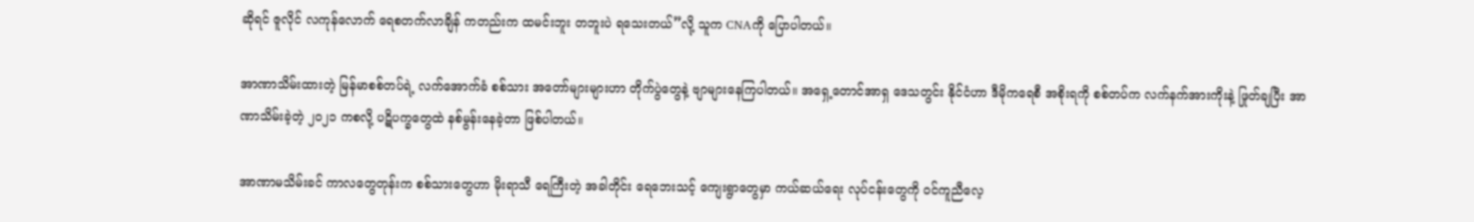ဆိုရင် ဇူလိုင် လကုန်လောက် ရေစတက်လာချိန် ကတည်းက ထမင်းဘူး တဘူးပဲ ရသေးတယ်”လို့ သူက CNAကို ပြောပါတယ်။

အာဏာသိမ်းထားတဲ့ မြန်မာစစ်တပ်ရဲ့ လက်အောက်ခံ စစ်သား အတော်များများဟာ တိုက်ပွဲတွေနဲ့ ဗျာများနေကြပါတယ်။ အရှေ့တောင်အာရှ ဒေသတွင်း နိုင်ငံဟာ ဒီမိုကရေစီ အစိုးရကို စစ်တပ်က လက်နက်အားကိုးနဲ့ ဖြုတ်ချပြီး အာဏာသိမ်းခဲ့တဲ့ ၂၀၂၁ ကစလို့ ပဋိပက္ခတွေထဲ နစ်မွန်းနေခဲ့တာ ဖြစ်ပါတယ်။

အာဏာမသိမ်းခင် ကာလတွေတုန်းက စစ်သားတွေဟာ မိုးရာသီ ရေကြီးတဲ့ အခါတိုင်း ရေဘေးသင့် ကျေးရွာတွေမှာ ကယ်ဆယ်ရေး လုပ်ငန်းတွေကို ဝင်ကူညီလေ့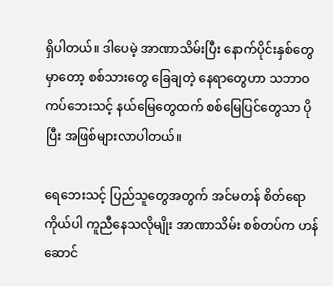ရှိပါတယ်။ ဒါပေမဲ့ အာဏာသိမ်းပြီး နောက်ပိုင်းနှစ်တွေမှာတော့ စစ်သားတွေ ခြေချတဲ့ နေရာတွေဟာ သဘာဝ ကပ်ဘေးသင့် နယ်မြေတွေထက် စစ်မြေပြင်တွေသာ ပိုပြီး အဖြစ်များလာပါတယ်။

ရေဘေးသင့် ပြည်သူတွေအတွက် အင်မတန် စိတ်ရောကိုယ်ပါ ကူညီနေသလိုမျိုး အာဏာသိမ်း စစ်တပ်က ဟန်ဆောင်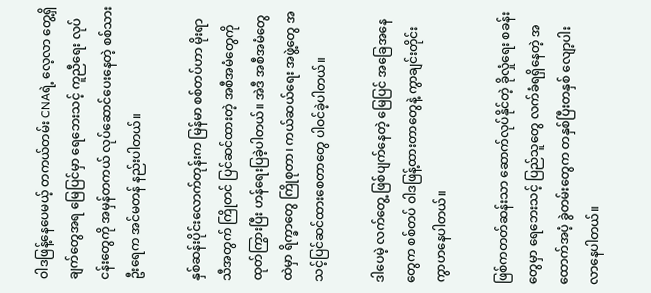ဝါဒဖြန့်နေပေမယ့် တကယ်တမ်း CNAရဲ့ လေ့လာ တွေ့ရှိချက်တွေအရ မြေပြင်မှာ ရေဘေးသင့် ကူညီရေး လုပ်ငန်းတွေကို အမှန်တကယ် လုပ်ဆောင်ပေးနေတဲ့ စစ်သားဦးရေက အင်မတန် နည်းပါတယ်။

နှစ်ဆန်းပိုင်းလောက်တုန်းက မြန်မာ စစ်တပ်ဟာ မိုးရာသီအတွက် ကြိုတင် ပြင်ဆင်ထားတဲ့ အစီအမံတွေကို ထုတ်ကြွားပြီး ဟန်ရေးပြခဲ့ပါတယ်။ အဲဒီ အစီအမံတွေထဲမှာ ရိက္ခာတွေ ကြိုစုတာ၊ ကယ်ဆယ်ရေး အဖွဲ့တွေ အသင့်ပြင်ဆင်ထားစေတာတွေ ပါဝင်ခဲ့ပါတယ်။

ဒါပေမဲ့ လက်တွေ့ ဖြစ်ပျက်နေတဲ့ မြေပြင် အခြေအနေတွေက စစ်တပ် ဝါဒဖြန့်ထားတာတွေနဲ့ ကွာချင်းတိုင်း ကွာဟနေပါတယ်။

ဖြစ်ကတတ်ဆန်းသာ ဆောက်လုပ်နိုင်တဲ့ ခိုလှုံရေး စခန်းတွေမှာ ရေဘေးသင့် ပြည်သူတွေ လက်ခံရရှိနေတဲ့ အထောက်အပံ့ ခွဲတမ်းတွေက တနှစ်ပြီးတနှစ် လျော့ပါးလာနေပါတယ်။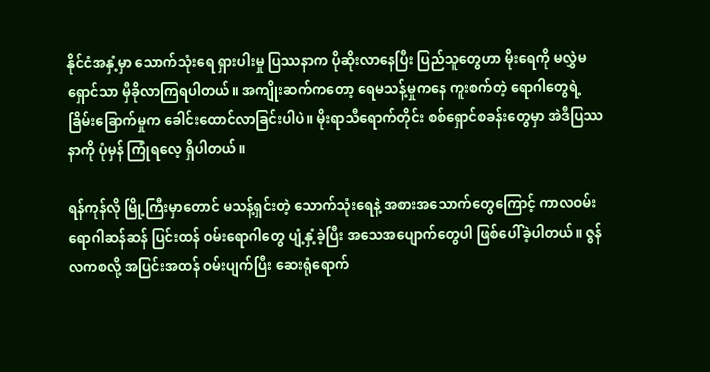နိုင်ငံအနှံ့မှာ သောက်သုံးရေ ရှားပါးမှု ပြဿနာက ပိုဆိုးလာနေပြီး ပြည်သူတွေဟာ မိုးရေကို မလွှဲမရှောင်သာ မှီခိုလာကြရပါတယ်။ အကျိုးဆက်ကတော့ ရေမသန့်မှုကနေ ကူးစက်တဲ့ ရောဂါတွေရဲ့ ခြိမ်းခြောက်မှုက ခေါင်းထောင်လာခြင်းပါပဲ။ မိုးရာသီရောက်တိုင်း စစ်ရှောင်စခန်းတွေမှာ အဲဒီပြဿနာကို ပုံမှန် ကြုံရလေ့ ရှိပါတယ်။

ရန်ကုန်လို မြို့ကြီးမှာတောင် မသန့်ရှင်းတဲ့ သောက်သုံးရေနဲ့ အစားအသောက်တွေကြောင့် ကာလဝမ်းရောဂါဆန်ဆန် ပြင်းထန် ဝမ်းရောဂါတွေ ပျံ့နှံ့ခဲ့ပြီး အသေအပျောက်တွေပါ ဖြစ်ပေါ်ခဲ့ပါတယ်။ ဇွန်လကစလို့ အပြင်းအထန် ဝမ်းပျက်ပြီး ဆေးရုံရောက်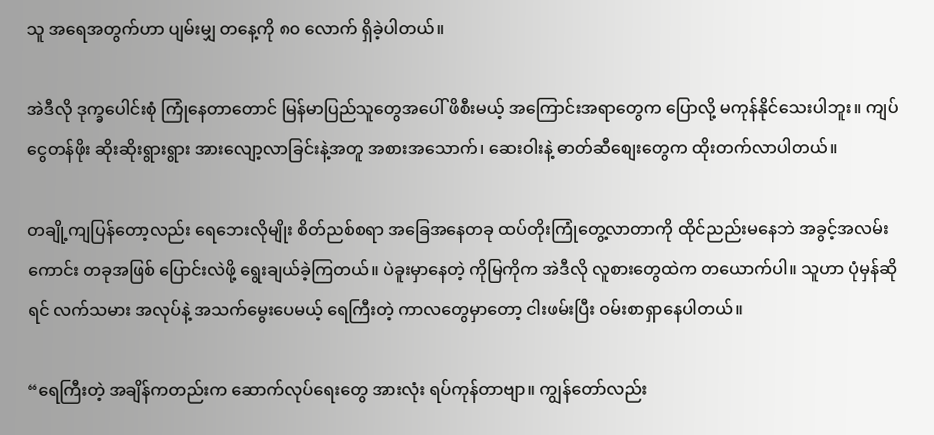သူ အရေအတွက်ဟာ ပျမ်းမျှ တနေ့ကို ၈၀ လောက် ရှိခဲ့ပါတယ်။

အဲဒီလို ဒုက္ခပေါင်းစုံ ကြုံနေတာတောင် မြန်မာပြည်သူတွေအပေါ် ဖိစီးမယ့် အကြောင်းအရာတွေက ပြောလို့ မကုန်နိုင်သေးပါဘူး။ ကျပ်ငွေတန်ဖိုး ဆိုးဆိုးရွားရွား အားလျော့လာခြင်းနဲ့အတူ အစားအသောက်၊ ဆေးဝါးနဲ့ ဓာတ်ဆီစျေးတွေက ထိုးတက်လာပါတယ်။

တချို့ကျပြန်တော့လည်း ရေဘေးလိုမျိုး စိတ်ညစ်စရာ အခြေအနေတခု ထပ်တိုးကြုံတွေ့လာတာကို ထိုင်ညည်းမနေဘဲ အခွင့်အလမ်းကောင်း တခုအဖြစ် ပြောင်းလဲဖို့ ရွေးချယ်ခဲ့ကြတယ်။ ပဲခူးမှာနေတဲ့ ကိုမြကိုက အဲဒီလို လူစားတွေထဲက တယောက်ပါ။ သူဟာ ပုံမှန်ဆိုရင် လက်သမား အလုပ်နဲ့ အသက်မွေးပေမယ့် ရေကြီးတဲ့ ကာလတွေမှာတော့ ငါးဖမ်းပြီး ဝမ်းစာရှာနေပါတယ်။

“ရေကြီးတဲ့ အချိန်ကတည်းက ဆောက်လုပ်ရေးတွေ အားလုံး ရပ်ကုန်တာဗျာ။ ကျွန်တော်လည်း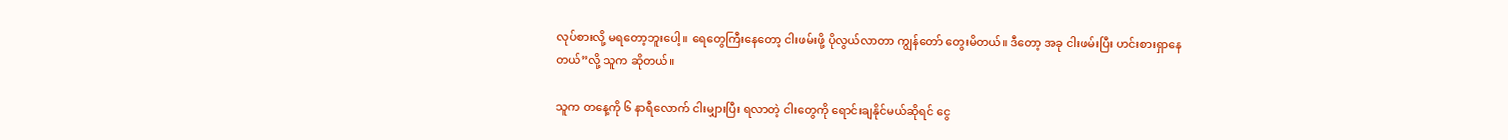လုပ်စားလို့ မရတော့ဘူးပေါ့။ ရေတွေကြီးနေတော့ ငါးဖမ်းဖို့ ပိုလွယ်လာတာ ကျွန်တော် တွေးမိတယ်။ ဒီတော့ အခု ငါးဖမ်းပြီး ဟင်းစားရှာနေတယ်”လို့ သူက ဆိုတယ်။

သူက တနေ့ကို ၆ နာရီလောက် ငါးမျှားပြီး ရလာတဲ့ ငါးတွေကို ရောင်းချနိုင်မယ်ဆိုရင် ငွေ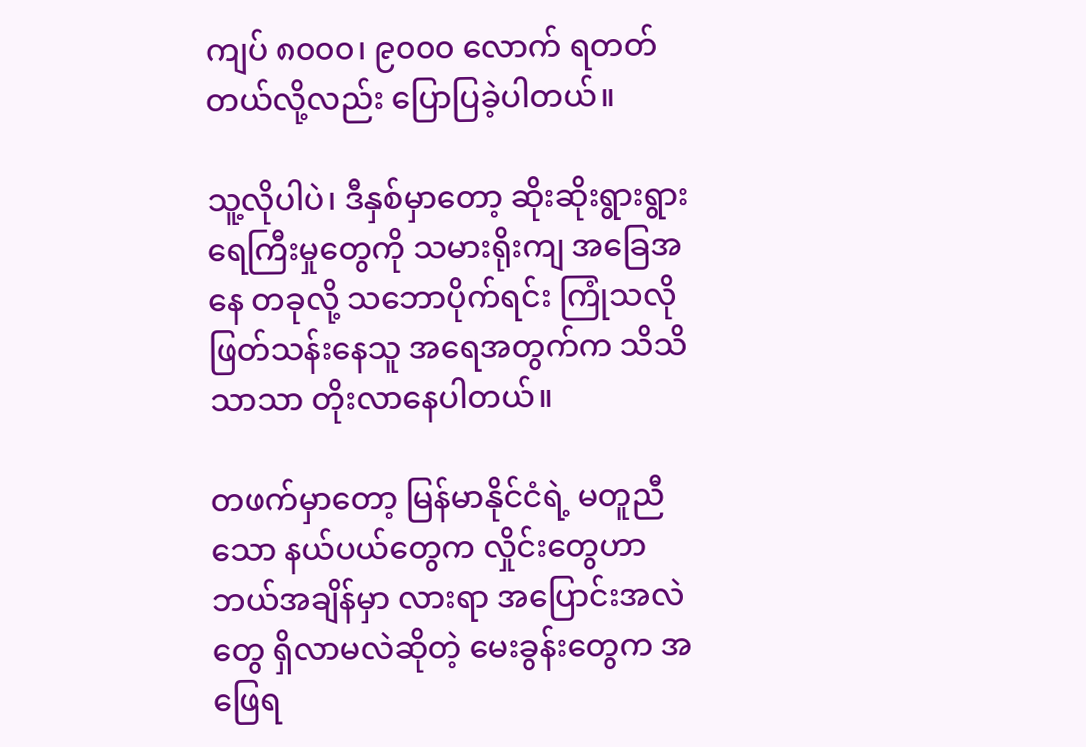ကျပ် ၈၀၀၀၊ ၉၀၀၀ လောက် ရတတ်တယ်လို့လည်း ပြောပြခဲ့ပါတယ်။

သူ့လိုပါပဲ၊ ဒီနှစ်မှာတော့ ဆိုးဆိုးရွားရွား ရေကြီးမှုတွေကို သမားရိုးကျ အခြေအနေ တခုလို့ သဘောပိုက်ရင်း ကြုံသလို ဖြတ်သန်းနေသူ အရေအတွက်က သိသိသာသာ တိုးလာနေပါတယ်။

တဖက်မှာတော့ မြန်မာနိုင်ငံရဲ့ မတူညီသော နယ်ပယ်တွေက လှိုင်းတွေဟာ ဘယ်အချိန်မှာ လားရာ အပြောင်းအလဲတွေ ရှိလာမလဲဆိုတဲ့ မေးခွန်းတွေက အဖြေရ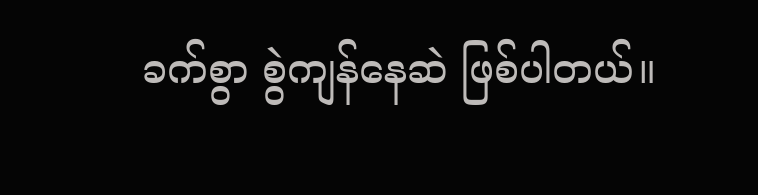ခက်စွာ စွဲကျန်နေဆဲ ဖြစ်ပါတယ်။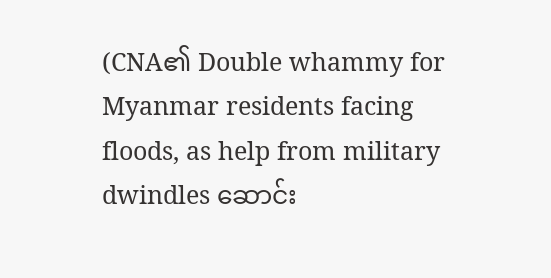(CNA၏ Double whammy for Myanmar residents facing floods, as help from military dwindles ဆောင်း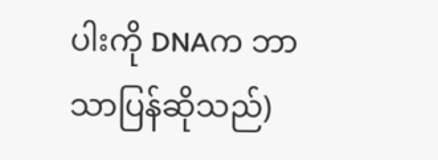ပါးကို DNAက ဘာသာပြန်ဆိုသည်)